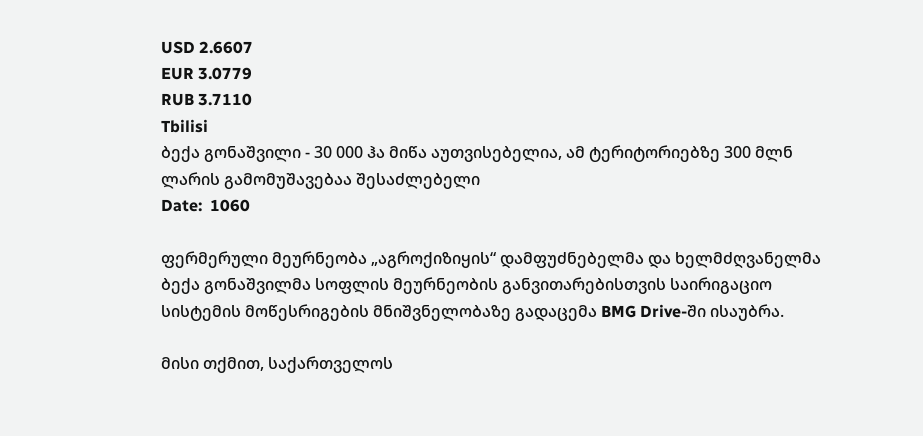USD 2.6607
EUR 3.0779
RUB 3.7110
Tbilisi
ბექა გონაშვილი - 30 000 ჰა მიწა აუთვისებელია, ამ ტერიტორიებზე 300 მლნ ლარის გამომუშავებაა შესაძლებელი
Date:  1060

ფერმერული მეურნეობა „აგროქიზიყის“ დამფუძნებელმა და ხელმძღვანელმა ბექა გონაშვილმა სოფლის მეურნეობის განვითარებისთვის საირიგაციო სისტემის მოწესრიგების მნიშვნელობაზე გადაცემა BMG Drive-ში ისაუბრა.

მისი თქმით, საქართველოს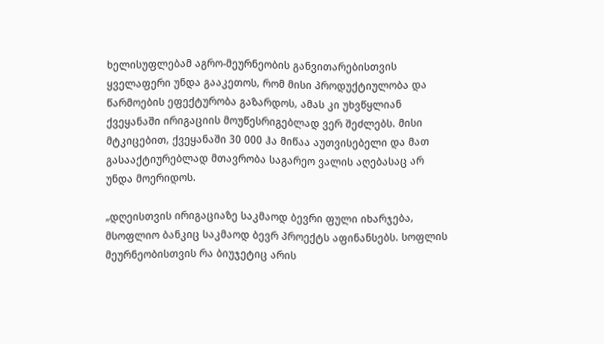ხელისუფლებამ აგრო-მეურნეობის განვითარებისთვის ყველაფერი უნდა გააკეთოს, რომ მისი პროდუქტიულობა და წარმოების ეფექტურობა გაზარდოს, ამას კი უხვწყლიან ქვეყანაში ირიგაციის მოუწესრიგებლად ვერ შეძლებს. მისი მტკიცებით, ქვეყანაში 30 000 ჰა მიწაა აუთვისებელი და მათ გასააქტიურებლად მთავრობა საგარეო ვალის აღებასაც არ უნდა მოერიდოს.

„დღეისთვის ირიგაციაზე საკმაოდ ბევრი ფული იხარჯება, მსოფლიო ბანკიც საკმაოდ ბევრ პროექტს აფინანსებს. სოფლის მეურნეობისთვის რა ბიუჯეტიც არის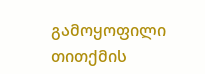გამოყოფილი თითქმის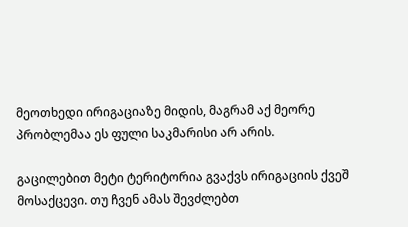მეოთხედი ირიგაციაზე მიდის, მაგრამ აქ მეორე პრობლემაა ეს ფული საკმარისი არ არის.

გაცილებით მეტი ტერიტორია გვაქვს ირიგაციის ქვეშ მოსაქცევი. თუ ჩვენ ამას შევძლებთ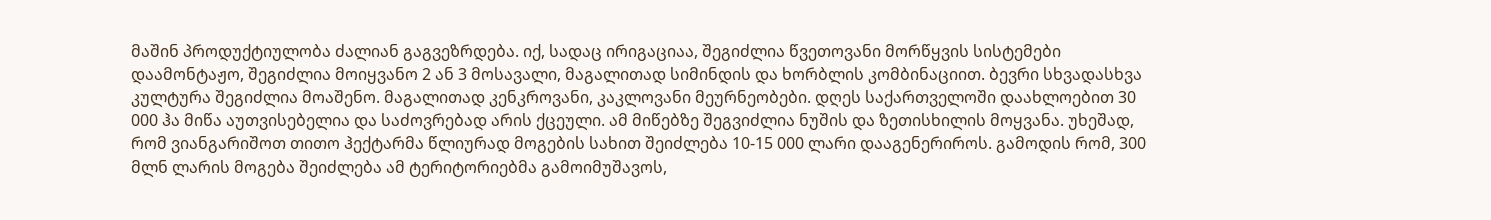მაშინ პროდუქტიულობა ძალიან გაგვეზრდება. იქ, სადაც ირიგაციაა, შეგიძლია წვეთოვანი მორწყვის სისტემები დაამონტაჟო, შეგიძლია მოიყვანო 2 ან 3 მოსავალი, მაგალითად სიმინდის და ხორბლის კომბინაციით. ბევრი სხვადასხვა კულტურა შეგიძლია მოაშენო. მაგალითად კენკროვანი, კაკლოვანი მეურნეობები. დღეს საქართველოში დაახლოებით 30 000 ჰა მიწა აუთვისებელია და საძოვრებად არის ქცეული. ამ მიწებზე შეგვიძლია ნუშის და ზეთისხილის მოყვანა. უხეშად, რომ ვიანგარიშოთ თითო ჰექტარმა წლიურად მოგების სახით შეიძლება 10-15 000 ლარი დააგენერიროს. გამოდის რომ, 300 მლნ ლარის მოგება შეიძლება ამ ტერიტორიებმა გამოიმუშავოს,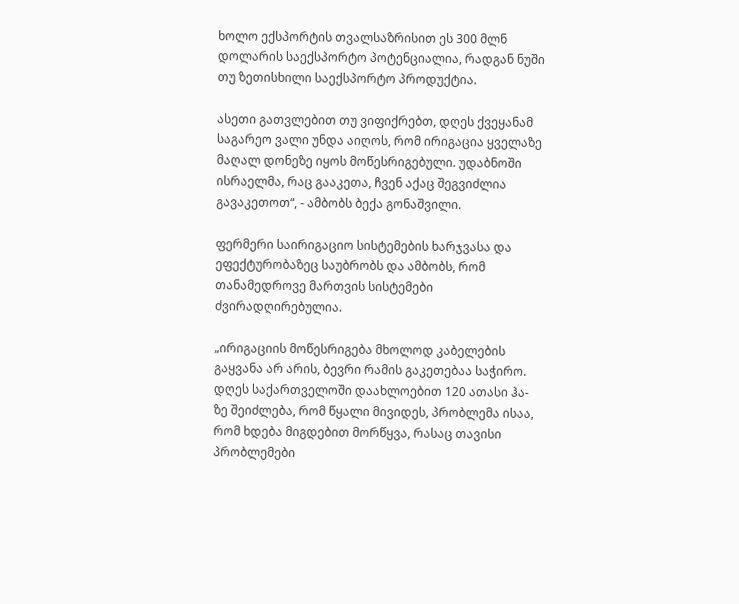ხოლო ექსპორტის თვალსაზრისით ეს 300 მლნ დოლარის საექსპორტო პოტენციალია, რადგან ნუში თუ ზეთისხილი საექსპორტო პროდუქტია.

ასეთი გათვლებით თუ ვიფიქრებთ, დღეს ქვეყანამ საგარეო ვალი უნდა აიღოს, რომ ირიგაცია ყველაზე მაღალ დონეზე იყოს მოწესრიგებული. უდაბნოში ისრაელმა, რაც გააკეთა, ჩვენ აქაც შეგვიძლია გავაკეთოთ“, - ამბობს ბექა გონაშვილი.

ფერმერი საირიგაციო სისტემების ხარჯვასა და ეფექტურობაზეც საუბრობს და ამბობს, რომ თანამედროვე მართვის სისტემები ძვირადღირებულია.

„ირიგაციის მოწესრიგება მხოლოდ კაბელების გაყვანა არ არის, ბევრი რამის გაკეთებაა საჭირო. დღეს საქართველოში დაახლოებით 120 ათასი ჰა-ზე შეიძლება, რომ წყალი მივიდეს, პრობლემა ისაა, რომ ხდება მიგდებით მორწყვა, რასაც თავისი პრობლემები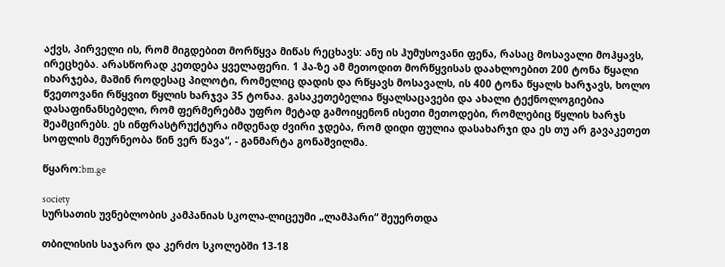აქვს, პირველი ის, რომ მიგდებით მორწყვა მიწას რეცხავს: ანუ ის ჰუმუსოვანი ფენა, რასაც მოსავალი მოჰყავს, ირეცხება. არასწორად კეთდება ყველაფერი. 1 ჰა-ზე ამ მეთოდით მორწყვისას დაახლოებით 200 ტონა წყალი იხარჯება, მაშინ როდესაც პილოტი, რომელიც დადის და რწყავს მოსავალს, ის 400 ტონა წყალს ხარჯავს, ხოლო წვეთოვანი რწყვით წყლის ხარჯვა 35 ტონაა. გასაკეთებელია წყალსაცავები და ახალი ტექნოლოგიებია დასაფინანსებელი, რომ ფერმერებმა უფრო მეტად გამოიყენონ ისეთი მეთოდები, რომლებიც წყლის ხარჯს შეამცირებს. ეს ინფრასტრუქტურა იმდენად ძვირი ჯდება, რომ დიდი ფულია დასახარჯი და ეს თუ არ გავაკეთეთ სოფლის მეურნეობა წინ ვერ წავა“, - განმარტა გონაშვილმა.

წყარო:bm.ge

society
სურსათის უვნებლობის კამპანიას სკოლა-ლიცეუმი „ლამპარი“ შეუერთდა

თბილისის საჯარო და კერძო სკოლებში 13-18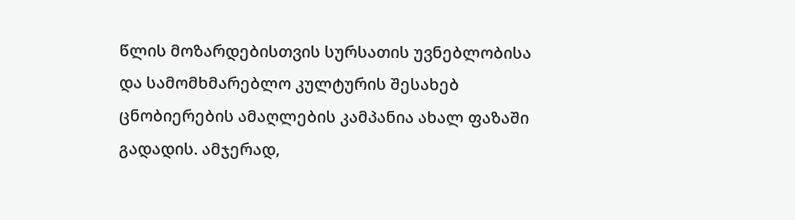წლის მოზარდებისთვის სურსათის უვნებლობისა და სამომხმარებლო კულტურის შესახებ ცნობიერების ამაღლების კამპანია ახალ ფაზაში გადადის. ამჯერად,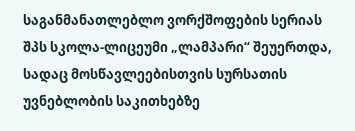საგანმანათლებლო ვორქშოფების სერიას შპს სკოლა-ლიცეუმი „ლამპარი“ შეუერთდა, სადაც მოსწავლეებისთვის სურსათის უვნებლობის საკითხებზე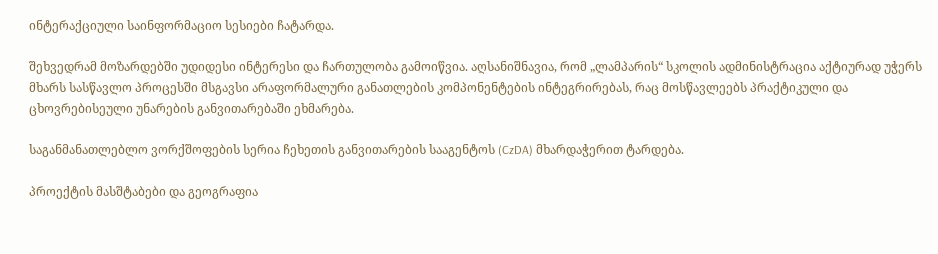ინტერაქციული საინფორმაციო სესიები ჩატარდა.

შეხვედრამ მოზარდებში უდიდესი ინტერესი და ჩართულობა გამოიწვია. აღსანიშნავია, რომ „ლამპარის“ სკოლის ადმინისტრაცია აქტიურად უჭერს მხარს სასწავლო პროცესში მსგავსი არაფორმალური განათლების კომპონენტების ინტეგრირებას, რაც მოსწავლეებს პრაქტიკული და ცხოვრებისეული უნარების განვითარებაში ეხმარება.

საგანმანათლებლო ვორქშოფების სერია ჩეხეთის განვითარების სააგენტოს (CzDA) მხარდაჭერით ტარდება.

პროექტის მასშტაბები და გეოგრაფია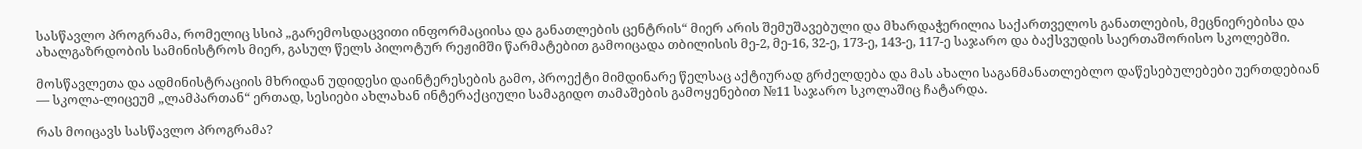სასწავლო პროგრამა, რომელიც სსიპ „გარემოსდაცვითი ინფორმაციისა და განათლების ცენტრის“ მიერ არის შემუშავებული და მხარდაჭერილია საქართველოს განათლების, მეცნიერებისა და ახალგაზრდობის სამინისტროს მიერ, გასულ წელს პილოტურ რეჟიმში წარმატებით გამოიცადა თბილისის მე-2, მე-16, 32-ე, 173-ე, 143-ე, 117-ე საჯარო და ბაქსვუდის საერთაშორისო სკოლებში.

მოსწავლეთა და ადმინისტრაციის მხრიდან უდიდესი დაინტერესების გამო, პროექტი მიმდინარე წელსაც აქტიურად გრძელდება და მას ახალი საგანმანათლებლო დაწესებულებები უერთდებიან — სკოლა-ლიცეუმ „ლამპართან“ ერთად, სესიები ახლახან ინტერაქციული სამაგიდო თამაშების გამოყენებით №11 საჯარო სკოლაშიც ჩატარდა.

რას მოიცავს სასწავლო პროგრამა?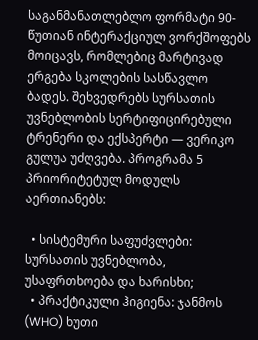საგანმანათლებლო ფორმატი 90-წუთიან ინტერაქციულ ვორქშოფებს მოიცავს, რომლებიც მარტივად ერგება სკოლების სასწავლო ბადეს. შეხვედრებს სურსათის უვნებლობის სერტიფიცირებული ტრენერი და ექსპერტი — ვერიკო გულუა უძღვება. პროგრამა 5 პრიორიტეტულ მოდულს აერთიანებს:

  • სისტემური საფუძვლები: სურსათის უვნებლობა, უსაფრთხოება და ხარისხი;
  • პრაქტიკული ჰიგიენა: ჯანმოს (WHO) ხუთი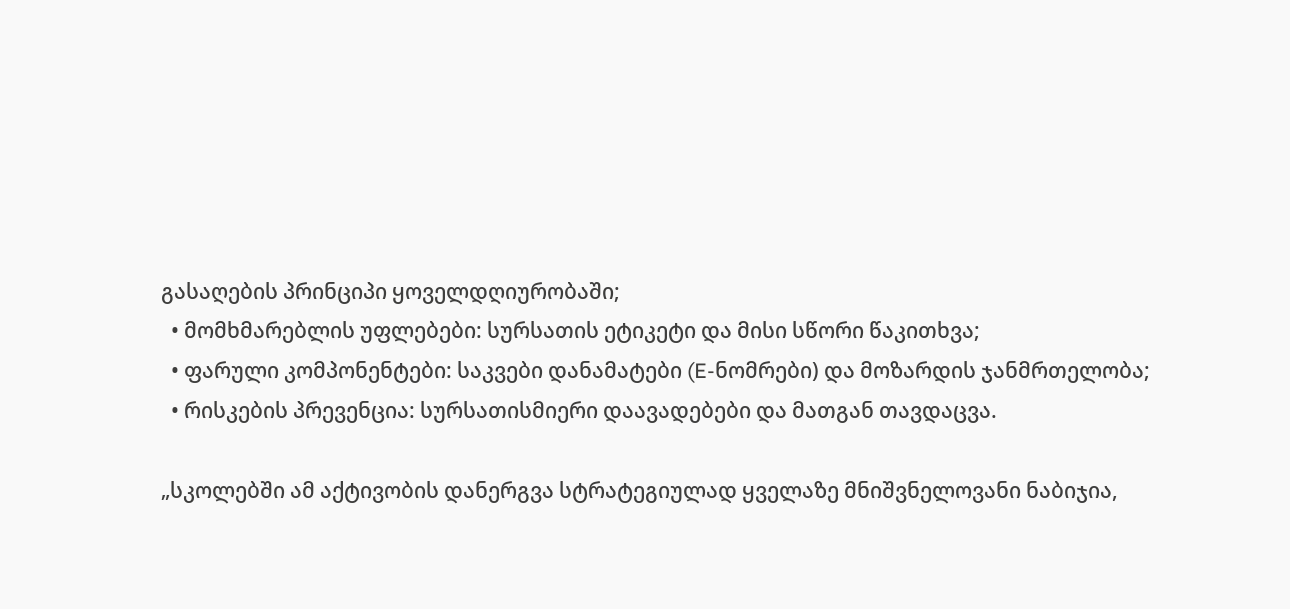გასაღების პრინციპი ყოველდღიურობაში;
  • მომხმარებლის უფლებები: სურსათის ეტიკეტი და მისი სწორი წაკითხვა;
  • ფარული კომპონენტები: საკვები დანამატები (E-ნომრები) და მოზარდის ჯანმრთელობა;
  • რისკების პრევენცია: სურსათისმიერი დაავადებები და მათგან თავდაცვა.

„სკოლებში ამ აქტივობის დანერგვა სტრატეგიულად ყველაზე მნიშვნელოვანი ნაბიჯია,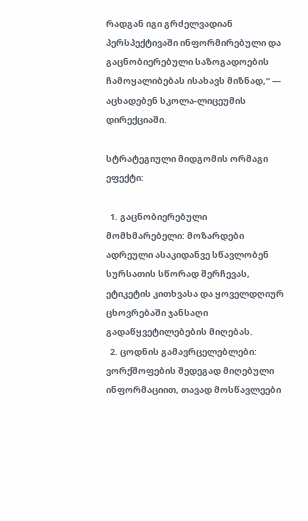რადგან იგი გრძელვადიან პერსპექტივაში ინფორმირებული და გაცნობიერებული საზოგადოების ჩამოყალიბებას ისახავს მიზნად,“ — აცხადებენ სკოლა-ლიცეუმის დირექციაში.

სტრატეგიული მიდგომის ორმაგი ეფექტი:

  1. გაცნობიერებული მომხმარებელი: მოზარდები ადრეული ასაკიდანვე სწავლობენ სურსათის სწორად შერჩევას, ეტიკეტის კითხვასა და ყოველდღიურ ცხოვრებაში ჯანსაღი გადაწყვეტილებების მიღებას.
  2. ცოდნის გამავრცელებლები: ვორქშოფების შედეგად მიღებული ინფორმაციით, თავად მოსწავლეები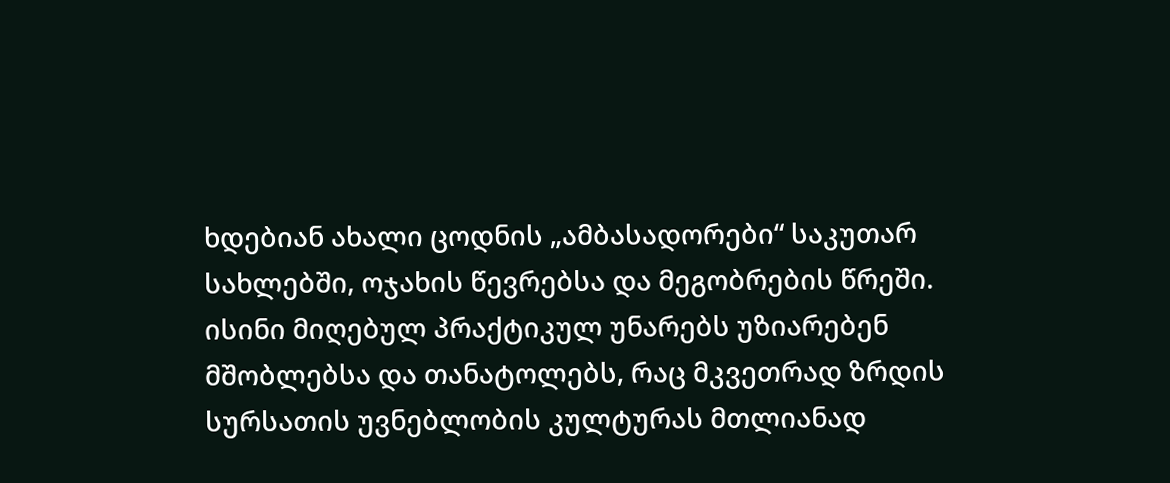ხდებიან ახალი ცოდნის „ამბასადორები“ საკუთარ სახლებში, ოჯახის წევრებსა და მეგობრების წრეში. ისინი მიღებულ პრაქტიკულ უნარებს უზიარებენ მშობლებსა და თანატოლებს, რაც მკვეთრად ზრდის სურსათის უვნებლობის კულტურას მთლიანად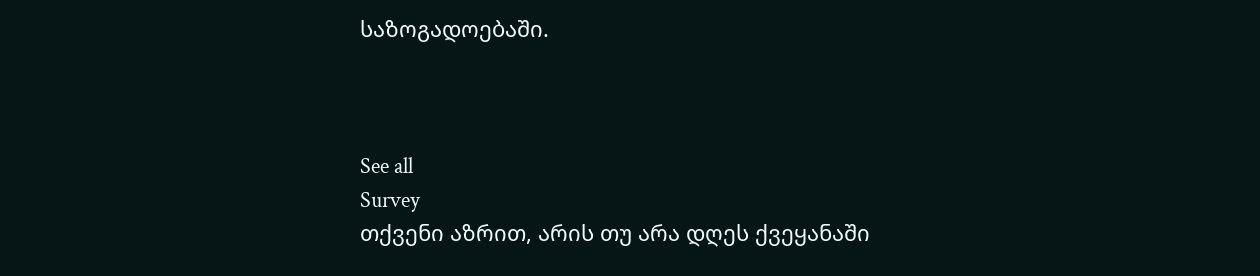საზოგადოებაში.



See all
Survey
თქვენი აზრით, არის თუ არა დღეს ქვეყანაში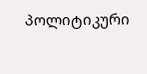პოლიტიკური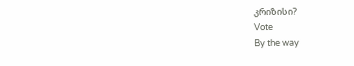კრიზისი?
Vote
By the way